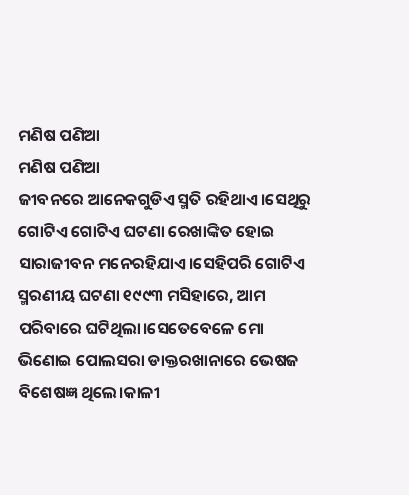ମଣିଷ ପଣିଆ
ମଣିଷ ପଣିଆ
ଜୀବନରେ ଆନେକଗୁଡିଏ ସ୍ମତି ରହିଥାଏ।ସେଥିରୁ ଗୋଟିଏ ଗୋଟିଏ ଘଟଣା ରେଖାଙ୍କିତ ହୋଇ ସାରାଜୀବନ ମନେରହିଯାଏ।ସେହିପରି ଗୋଟିଏ ସ୍ମରଣୀୟ ଘଟଣା ୧୯୯୩ ମସିହାରେ, ଆମ ପରିବାରେ ଘଟିଥିଲା।ସେତେବେଳେ ମୋ ଭିଣୋଇ ପୋଲସରା ଡାକ୍ତରଖାନାରେ ଭେଷଜ ବିଶେଷଜ୍ଞ ଥିଲେ।କାଳୀ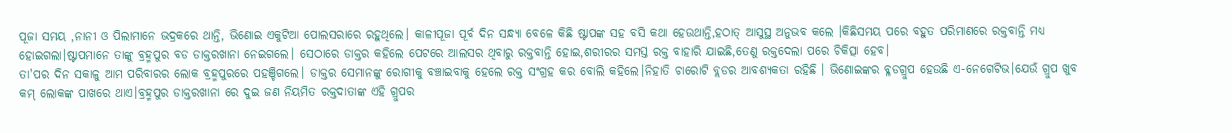ପୂଜା ସମୟ ,ନାନୀ ଓ ପିଲାମାନେ ଭଦ୍ରକରେ ଥାନ୍ତି, ଭିଣୋଇ ଏକୁଟିଆ ପୋଲସରାରେ ରହୁଥିଲେ। କାଳୀପୂଜା ପୂର୍ବ ଦିନ ସନ୍ଧ୍ୟା ବେଳେ କିଛି ଷ୍ଟାପଙ୍କ ସହ ବସି କଥା ହେଉଥାନ୍ତି,ହଠାତ୍ ଆସୁସ୍ଥ ଅନୁଭବ କଲେ ।କିଛିସମୟ ପରେ ବହୁତ ପରିମାଣରେ ରକ୍ତବାନ୍ତି ମଧ୍ୟ ହୋଇଗଲା।ଷ୍ଟାପମାନେ ତାଙ୍କୁ ବ୍ରହ୍ମପୁର ବଡ ଡାକ୍ତରଖାନା ନେଇଗଲେ। ସେଠାରେ ଡାକ୍ତର କହିଲେ ପେଟରେ ଆଲସର ଥିବାରୁ ରକ୍ତବାନ୍ତି ହୋଇ,ଶରୀରର ସମସ୍ତ ରକ୍ତ ବାହାରି ଯାଇଛି,ତେଣୁ ରକ୍ତଦେଲା ପରେ ଚିକିତ୍ସା ହେବ।
ତା'ପର ଦିନ ସକାଳୁ ଆମ ପରିବାରର ଲୋକ ବ୍ରହ୍ମପୁରରେ ପହଞ୍ଚିଗଲେ। ଡାକ୍ତର ସେମାନଙ୍କୁ ରୋଗୀକୁ ବଞ୍ଚାଇବାକୁ ହେଲେ ରକ୍ତ ସଂଗ୍ରହ କର ବୋଲି କହିଲେ।ନିହାତି ଚାରୋଟି ବ୍ଲଡର ଆବଶ୍ୟକତା ରହିଛି । ଭିଣୋଇଙ୍କର ବ୍ଳଡଗ୍ରୁପ ହେଉଛି ଏ-ନେଗେଟିଭ।ଯେଉଁ ଗ୍ରୁପ ଖୁବ କମ୍ ଲୋକଙ୍କ ପାଖରେ ଥାଏ।ବ୍ରହ୍ମପୁର ଡାକ୍ତରଖାନା ରେ ଦୁଇ ଜଣ ନିୟମିତ ରକ୍ତଦାତାଙ୍କ ଏହି ଗ୍ରୁପର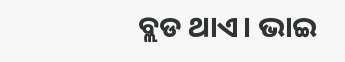ବ୍ଲଡ ଥାଏ। ଭାଇ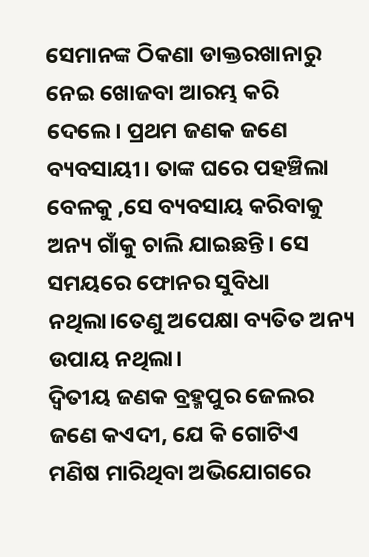ସେମାନଙ୍କ ଠିକଣା ଡାକ୍ତରଖାନାରୁ ନେଇ ଖୋଜବା ଆରମ୍ଭ କରି ଦେଲେ। ପ୍ରଥମ ଜଣକ ଜଣେ ବ୍ୟବସାୟୀ। ତାଙ୍କ ଘରେ ପହଞ୍ଚିଲା ବେଳକୁ ,ସେ ବ୍ୟବସାୟ କରିବାକୁ ଅନ୍ୟ ଗାଁକୁ ଚାଲି ଯାଇଛନ୍ତି। ସେ ସମୟରେ ଫୋନର ସୁବିଧା ନଥିଲା।ତେଣୁ ଅପେକ୍ଷା ବ୍ୟତିତ ଅନ୍ୟ ଉପାୟ ନଥିଲା।
ଦ୍ୱିତୀୟ ଜଣକ ବ୍ରହ୍ମପୁର ଜେଲର ଜଣେ କଏଦୀ, ଯେ କି ଗୋଟିଏ ମଣିଷ ମାରିଥିବା ଅଭିଯୋଗରେ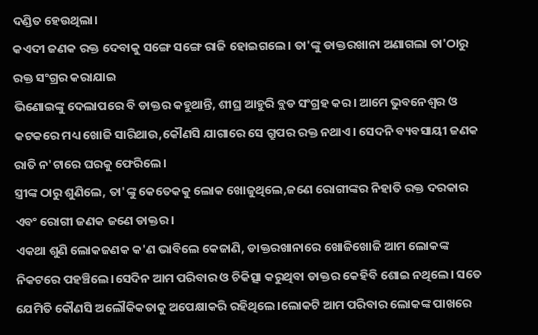ଦଣ୍ଡିତ ହେଉଥିଲା।
କଏଦୀ ଜଣକ ରକ୍ତ ଦେବାକୁ ସଙ୍ଗେ ସଙ୍ଗେ ରାଜି ହୋଇଗଲେ। ତା'ଙ୍କୁ ଡାକ୍ତରଖାନା ଅଣାଗଲା ତା'ଠାରୁ ରକ୍ତ ସଂଗ୍ରର କରାଯାଇ
ଭିଣୋଇଙ୍କୁ ଦେଲାପରେ ବି ଡାକ୍ତର କହୁଥାନ୍ତି, ଶୀଘ୍ର ଆହୁରି ବ୍ଲଡ ସଂଗ୍ରହ କର। ଆମେ ଭୁବନେଶ୍ବର ଓ କଟକରେ ମଧ୍ୟ ଖୋଜି ସାରିଥାଉ,କୌଣସି ଯାଗାରେ ସେ ଗ୍ରୁପର ରକ୍ତ ନଥାଏ। ସେଦନି ବ୍ୟବସାୟୀ ଜଣକ ରାତି ନ'ଟାରେ ଘରକୁ ଫେରିଲେ।
ସ୍ତ୍ରୀଙ୍କ ଠାରୁ ଶୁଣିଲେ, ତା'ଙ୍କୁ କେତେକକୁ ଲୋକ ଖୋଜୁଥିଲେ,ଜଣେ ରୋଗୀଙ୍କର ନିହାତି ରକ୍ତ ଦରକାର ଏବଂ ରୋଗୀ ଜଣକ ଜଣେ ଡାକ୍ତର।
ଏକଥା ଶୁଣି ଲୋକଜଣକ କ'ଣ ଭାବିଲେ କେଜାଣି, ଡାକ୍ତରଖାନାରେ ଖୋଜିଖୋଜି ଆମ ଲୋକଙ୍କ ନିକଟରେ ପହଞ୍ଚିଲେ।ସେଦିନ ଆମ ପରିବାର ଓ ଚିକିତ୍ସା କରୁଥିବା ଡାକ୍ତର କେହିବି ଶୋଇ ନଥିଲେ। ସତେ ଯେମିତି କୌଣସି ଅଲୌକିକତାକୁ ଅପେକ୍ଷାକରି ରହିଥିଲେ।ଲୋକଟି ଆମ ପରିବାର ଲୋକଙ୍କ ପାଖରେ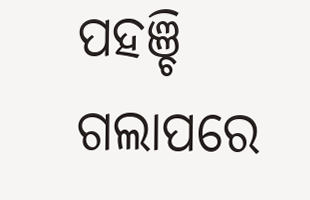ପହଞ୍ଚି ଗଲାପରେ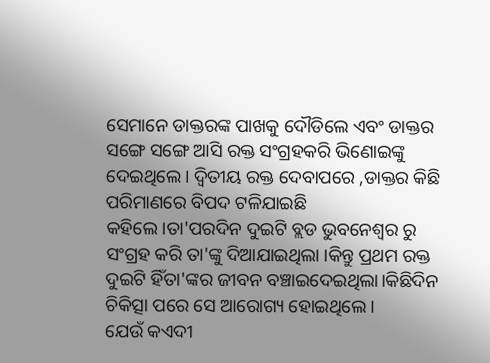ସେମାନେ ଡାକ୍ତରଙ୍କ ପାଖକୁ ଦୌଡିଲେ ଏବଂ ଡାକ୍ତର ସଙ୍ଗେ ସଙ୍ଗେ ଆସି ରକ୍ତ ସଂଗ୍ରହକରି ଭିଣୋଇଙ୍କୁ ଦେଇଥିଲେ। ଦ୍ୱିତୀୟ ରକ୍ତ ଦେବାପରେ ,ଡାକ୍ତର କିଛି ପରିମାଣରେ ବିପଦ ଟଳିଯାଇଛି କହିଲେ।ତା'ପରଦିନ ଦୁଇଟି ବ୍ଲଡ ଭୁବନେଶ୍ୱର ରୁ ସଂଗ୍ରହ କରି ତା'ଙ୍କୁ ଦିଆଯାଇଥିଲା ।କିନ୍ତୁ ପ୍ରଥମ ରକ୍ତ ଦୁଇଟି ହିଁତା'ଙ୍କର ଜୀବନ ବଞ୍ଚାଇଦେଇଥିଲା।କିଛିଦିନ ଚିକିତ୍ସା ପରେ ସେ ଆରୋଗ୍ୟ ହୋଇଥିଲେ।
ଯେଉଁ କଏଦୀ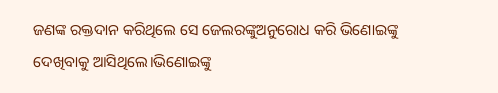ଜଣଙ୍କ ରକ୍ତଦାନ କରିଥିଲେ ସେ ଜେଲରଙ୍କୁଅନୁରୋଧ କରି ଭିଣୋଇଙ୍କୁ ଦେଖିବାକୁ ଆସିଥିଲେ।ଭିଣୋଇଙ୍କୁ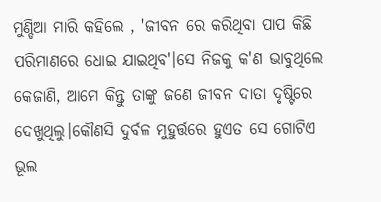ମୁଣ୍ଡିଆ ମାରି କହିଲେ , 'ଜୀବନ ରେ କରିଥିବା ପାପ କିଛି ପରିମାଣରେ ଧୋଇ ଯାଇଥିବ'।ସେ ନିଜକୁ କ'ଣ ଭାବୁଥିଲେ କେଜାଣି, ଆମେ କିନ୍ତୁ ତାଙ୍କୁ ଜଣେ ଜୀବନ ଦାତା ଦୃଷ୍ଟିରେ ଦେଖୁଥିଲୁ।କୌଣସି ଦୁର୍ବଳ ମୁହୁର୍ତ୍ତରେ ହୁଏତ ସେ ଗୋଟିଏ ଭୂଲ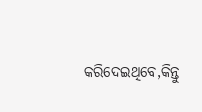କରିଦେଇଥିବେ,କିନ୍ତୁ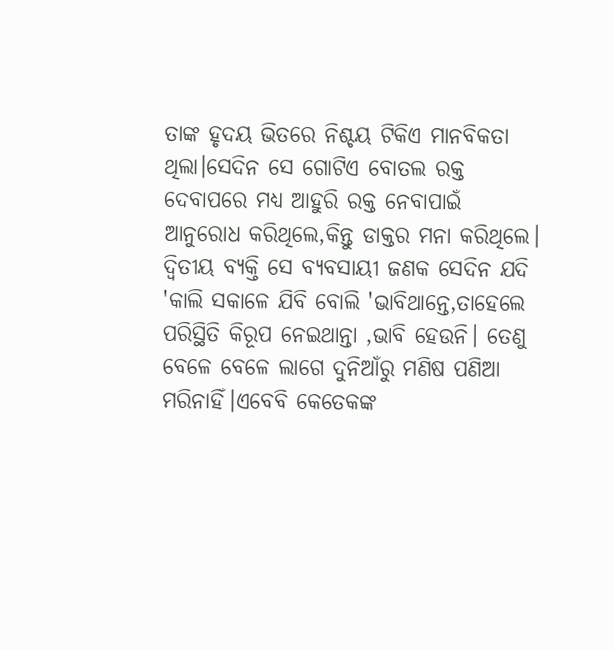ତାଙ୍କ ହୃଦୟ ଭିତରେ ନିଶ୍ଚୟ ଟିକିଏ ମାନବିକତା ଥିଲା।ସେଦିନ ସେ ଗୋଟିଏ ବୋତଲ ରକ୍ତ ଦେବାପରେ ମଧ୍ୟ ଆହୁରି ରକ୍ତ ନେବାପାଇଁ ଆନୁରୋଧ କରିଥିଲେ,କିନ୍ତୁ ଡାକ୍ତର ମନା କରିଥିଲେ।
ଦ୍ୱିତୀୟ ବ୍ୟକ୍ତି ସେ ବ୍ୟବସାୟୀ ଜଣକ ସେଦିନ ଯଦି 'କାଲି ସକାଳେ ଯିବି ବୋଲି 'ଭାବିଥାନ୍ତେ,ତାହେଲେ ପରିସ୍ଥିତି କିରୂପ ନେଇଥାନ୍ତା ,ଭାବି ହେଉନି। ତେଣୁ ବେଳେ ବେଳେ ଲାଗେ ଦୁନିଆଁରୁ ମଣିଷ ପଣିଆ ମରିନାହିଁ।ଏବେବି କେତେକଙ୍କ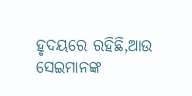ହୃଦୟରେ ରହିଛି,ଆଉ ସେଇମାନଙ୍କ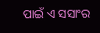ପାଇଁ ଏ ସସାଂର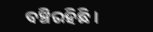ବଞ୍ଚିରହିଛି।